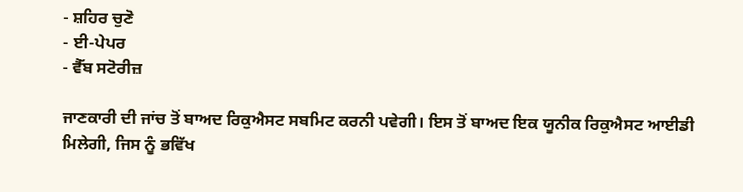- ਸ਼ਹਿਰ ਚੁਣੋ
- ਈ-ਪੇਪਰ
- ਵੈੱਬ ਸਟੋਰੀਜ਼

ਜਾਣਕਾਰੀ ਦੀ ਜਾਂਚ ਤੋਂ ਬਾਅਦ ਰਿਕੁਐਸਟ ਸਬਮਿਟ ਕਰਨੀ ਪਵੇਗੀ। ਇਸ ਤੋਂ ਬਾਅਦ ਇਕ ਯੂਨੀਕ ਰਿਕੁਐਸਟ ਆਈਡੀ ਮਿਲੇਗੀ, ਜਿਸ ਨੂੰ ਭਵਿੱਖ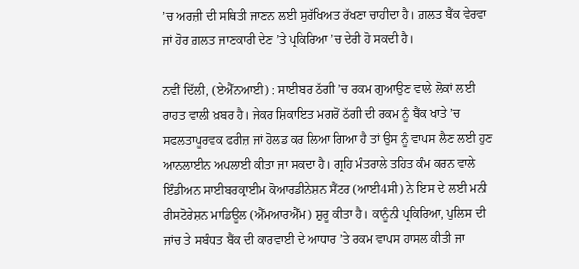’ਚ ਅਰਜ਼ੀ ਦੀ ਸਥਿਤੀ ਜਾਣਨ ਲਈ ਸੁਰੱਖਿਅਤ ਰੱਖਣਾ ਚਾਹੀਦਾ ਹੈ। ਗ਼ਲਤ ਬੈਂਕ ਵੇਰਵਾ ਜਾਂ ਹੋਰ ਗ਼ਲਤ ਜਾਣਕਾਰੀ ਦੇਣ ’ਤੇ ਪ੍ਰਕਿਰਿਆ ’ਚ ਦੇਰੀ ਹੋ ਸਕਦੀ ਹੈ।

ਨਵੀਂ ਦਿੱਲੀ, (ਏਐੱਨਆਈ) : ਸਾਈਬਰ ਠੱਗੀ ’ਚ ਰਕਮ ਗੁਆਉਣ ਵਾਲੇ ਲੋਕਾਂ ਲਈ ਰਾਹਤ ਵਾਲੀ ਖ਼ਬਰ ਹੈ। ਜੇਕਰ ਸ਼ਿਕਾਇਤ ਮਗਰੋਂ ਠੱਗੀ ਦੀ ਰਕਮ ਨੂੰ ਬੈਂਕ ਖਾਤੇ ’ਚ ਸਫਲਤਾਪੂਰਵਕ ਫਰੀਜ਼ ਜਾਂ ਹੋਲਡ ਕਰ ਲਿਆ ਗਿਆ ਹੈ ਤਾਂ ਉਸ ਨੂੰ ਵਾਪਸ ਲੈਣ ਲਈ ਹੁਣ ਆਨਲਾਈਨ ਅਪਲਾਈ ਕੀਤਾ ਜਾ ਸਕਦਾ ਹੈ। ਗ੍ਰਹਿ ਮੰਤਰਾਲੇ ਤਹਿਤ ਕੰਮ ਕਰਨ ਵਾਲੇ ਇੰਡੀਅਨ ਸਾਈਬਰਕ੍ਰਾਈਮ ਕੋਆਰਡੀਨੇਸ਼ਨ ਸੈਂਟਰ (ਆਈ4ਸੀ) ਨੇ ਇਸ ਦੇ ਲਈ ਮਨੀ ਰੀਸਟੋਰੇਸ਼ਨ ਮਾਡਿਊਲ (ਐੱਮਆਰਐੱਮ) ਸ਼ੁਰੂ ਕੀਤਾ ਹੈ। ਕਾਨੂੰਨੀ ਪ੍ਰਕਿਰਿਆ, ਪੁਲਿਸ ਦੀ ਜਾਂਚ ਤੇ ਸਬੰਧਤ ਬੈਂਕ ਦੀ ਕਾਰਵਾਈ ਦੇ ਆਧਾਰ ’ਤੇ ਰਕਮ ਵਾਪਸ ਹਾਸਲ ਕੀਤੀ ਜਾ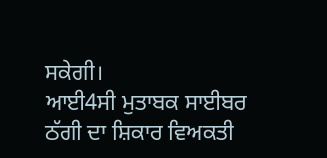ਸਕੇਗੀ।
ਆਈ4ਸੀ ਮੁਤਾਬਕ ਸਾਈਬਰ ਠੱਗੀ ਦਾ ਸ਼ਿਕਾਰ ਵਿਅਕਤੀ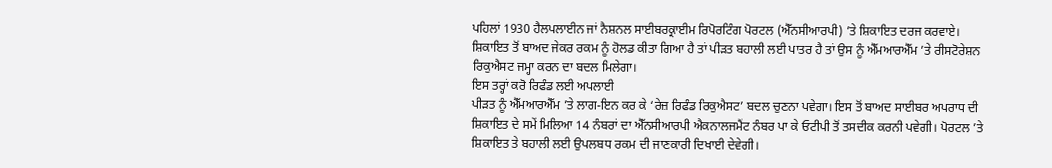ਪਹਿਲਾਂ 1930 ਹੈਲਪਲਾਈਨ ਜਾਂ ਨੈਸ਼ਨਲ ਸਾਈਬਰਕ੍ਰਾਈਮ ਰਿਪੋਰਟਿੰਗ ਪੋਰਟਲ (ਐੱਨਸੀਆਰਪੀ) ’ਤੇ ਸ਼ਿਕਾਇਤ ਦਰਜ ਕਰਵਾਏ। ਸ਼ਿਕਾਇਤ ਤੋਂ ਬਾਅਦ ਜੇਕਰ ਰਕਮ ਨੂੰ ਹੋਲਡ ਕੀਤਾ ਗਿਆ ਹੈ ਤਾਂ ਪੀੜਤ ਬਹਾਲੀ ਲਈ ਪਾਤਰ ਹੈ ਤਾਂ ਉਸ ਨੂੰ ਐੱਮਆਰਐੱਮ ’ਤੇ ਰੀਸਟੋਰੇਸ਼ਨ ਰਿਕੁਐਸਟ ਜਮ੍ਹਾ ਕਰਨ ਦਾ ਬਦਲ ਮਿਲੇਗਾ।
ਇਸ ਤਰ੍ਹਾਂ ਕਰੋ ਰਿਫੰਡ ਲਈ ਅਪਲਾਈ
ਪੀੜਤ ਨੂੰ ਐੱਮਆਰਐੱਮ ’ਤੇ ਲਾਗ-ਇਨ ਕਰ ਕੇ ‘ਰੇਜ਼ ਰਿਫੰਡ ਰਿਕੁਐਸਟ’ ਬਦਲ ਚੁਣਨਾ ਪਵੇਗਾ। ਇਸ ਤੋਂ ਬਾਅਦ ਸਾਈਬਰ ਅਪਰਾਧ ਦੀ ਸ਼ਿਕਾਇਤ ਦੇ ਸਮੇਂ ਮਿਲਿਆ 14 ਨੰਬਰਾਂ ਦਾ ਐੱਨਸੀਆਰਪੀ ਐਕਨਾਲਜਮੈਂਟ ਨੰਬਰ ਪਾ ਕੇ ਓਟੀਪੀ ਤੋਂ ਤਸਦੀਕ ਕਰਨੀ ਪਵੇਗੀ। ਪੋਰਟਲ ’ਤੇ ਸ਼ਿਕਾਇਤ ਤੇ ਬਹਾਲੀ ਲਈ ਉਪਲਬਧ ਰਕਮ ਦੀ ਜਾਣਕਾਰੀ ਦਿਖਾਈ ਦੇਵੇਗੀ।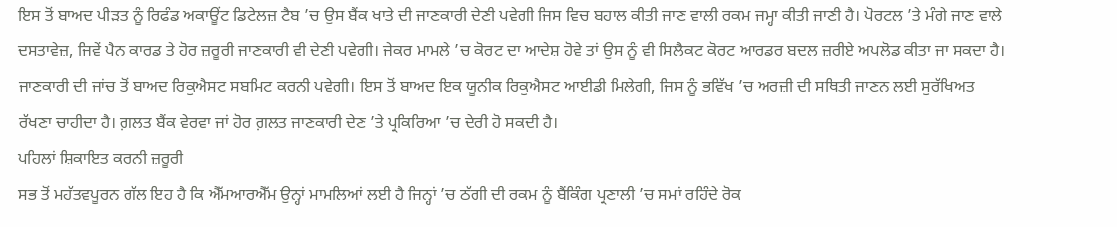ਇਸ ਤੋਂ ਬਾਅਦ ਪੀੜਤ ਨੂੰ ਰਿਫੰਡ ਅਕਾਊਂਟ ਡਿਟੇਲਜ਼ ਟੈਬ ’ਚ ਉਸ ਬੈਂਕ ਖਾਤੇ ਦੀ ਜਾਣਕਾਰੀ ਦੇਣੀ ਪਵੇਗੀ ਜਿਸ ਵਿਚ ਬਹਾਲ ਕੀਤੀ ਜਾਣ ਵਾਲੀ ਰਕਮ ਜਮ੍ਹਾ ਕੀਤੀ ਜਾਣੀ ਹੈ। ਪੋਰਟਲ ’ਤੇ ਮੰਗੇ ਜਾਣ ਵਾਲੇ ਦਸਤਾਵੇਜ਼, ਜਿਵੇਂ ਪੈਨ ਕਾਰਡ ਤੇ ਹੋਰ ਜ਼ਰੂਰੀ ਜਾਣਕਾਰੀ ਵੀ ਦੇਣੀ ਪਵੇਗੀ। ਜੇਕਰ ਮਾਮਲੇ ’ਚ ਕੋਰਟ ਦਾ ਆਦੇਸ਼ ਹੋਵੇ ਤਾਂ ਉਸ ਨੂੰ ਵੀ ਸਿਲੈਕਟ ਕੋਰਟ ਆਰਡਰ ਬਦਲ ਜ਼ਰੀਏ ਅਪਲੋਡ ਕੀਤਾ ਜਾ ਸਕਦਾ ਹੈ।
ਜਾਣਕਾਰੀ ਦੀ ਜਾਂਚ ਤੋਂ ਬਾਅਦ ਰਿਕੁਐਸਟ ਸਬਮਿਟ ਕਰਨੀ ਪਵੇਗੀ। ਇਸ ਤੋਂ ਬਾਅਦ ਇਕ ਯੂਨੀਕ ਰਿਕੁਐਸਟ ਆਈਡੀ ਮਿਲੇਗੀ, ਜਿਸ ਨੂੰ ਭਵਿੱਖ ’ਚ ਅਰਜ਼ੀ ਦੀ ਸਥਿਤੀ ਜਾਣਨ ਲਈ ਸੁਰੱਖਿਅਤ ਰੱਖਣਾ ਚਾਹੀਦਾ ਹੈ। ਗ਼ਲਤ ਬੈਂਕ ਵੇਰਵਾ ਜਾਂ ਹੋਰ ਗ਼ਲਤ ਜਾਣਕਾਰੀ ਦੇਣ ’ਤੇ ਪ੍ਰਕਿਰਿਆ ’ਚ ਦੇਰੀ ਹੋ ਸਕਦੀ ਹੈ।
ਪਹਿਲਾਂ ਸ਼ਿਕਾਇਤ ਕਰਨੀ ਜ਼ਰੂਰੀ
ਸਭ ਤੋਂ ਮਹੱਤਵਪੂਰਨ ਗੱਲ ਇਹ ਹੈ ਕਿ ਐੱਮਆਰਐੱਮ ਉਨ੍ਹਾਂ ਮਾਮਲਿਆਂ ਲਈ ਹੈ ਜਿਨ੍ਹਾਂ ’ਚ ਠੱਗੀ ਦੀ ਰਕਮ ਨੂੰ ਬੈਂਕਿੰਗ ਪ੍ਰਣਾਲੀ ’ਚ ਸਮਾਂ ਰਹਿੰਦੇ ਰੋਕ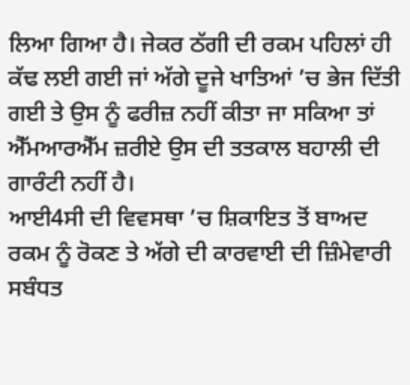ਲਿਆ ਗਿਆ ਹੈ। ਜੇਕਰ ਠੱਗੀ ਦੀ ਰਕਮ ਪਹਿਲਾਂ ਹੀ ਕੱਢ ਲਈ ਗਈ ਜਾਂ ਅੱਗੇ ਦੂਜੇ ਖਾਤਿਆਂ ’ਚ ਭੇਜ ਦਿੱਤੀ ਗਈ ਤੇ ਉਸ ਨੂੰ ਫਰੀਜ਼ ਨਹੀਂ ਕੀਤਾ ਜਾ ਸਕਿਆ ਤਾਂ ਐੱਮਆਰਐੱਮ ਜ਼ਰੀਏ ਉਸ ਦੀ ਤਤਕਾਲ ਬਹਾਲੀ ਦੀ ਗਾਰੰਟੀ ਨਹੀਂ ਹੈ।
ਆਈ4ਸੀ ਦੀ ਵਿਵਸਥਾ ’ਚ ਸ਼ਿਕਾਇਤ ਤੋਂ ਬਾਅਦ ਰਕਮ ਨੂੰ ਰੋਕਣ ਤੇ ਅੱਗੇ ਦੀ ਕਾਰਵਾਈ ਦੀ ਜ਼ਿੰਮੇਵਾਰੀ ਸਬੰਧਤ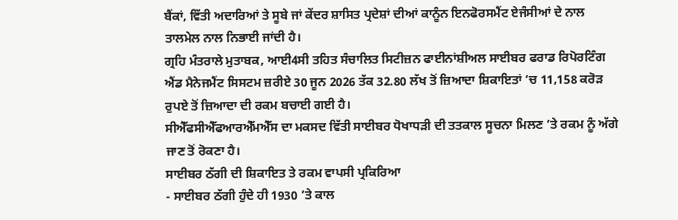ਬੈਂਕਾਂ, ਵਿੱਤੀ ਅਦਾਰਿਆਂ ਤੇ ਸੂਬੇ ਜਾਂ ਕੇਂਦਰ ਸ਼ਾਸਿਤ ਪ੍ਰਦੇਸ਼ਾਂ ਦੀਆਂ ਕਾਨੂੰਨ ਇਨਫੋਰਸਮੈਂਟ ਏਜੰਸੀਆਂ ਦੇ ਨਾਲ ਤਾਲਮੇਲ ਨਾਲ ਨਿਭਾਈ ਜਾਂਦੀ ਹੈ।
ਗ੍ਰਹਿ ਮੰਤਰਾਲੇ ਮੁਤਾਬਕ, ਆਈ4ਸੀ ਤਹਿਤ ਸੰਚਾਲਿਤ ਸਿਟੀਜ਼ਨ ਫਾਈਨਾਂਸ਼ੀਅਲ ਸਾਈਬਰ ਫਰਾਡ ਰਿਪੋਰਟਿੰਗ ਐਂਡ ਮੈਨੇਜਮੈਂਟ ਸਿਸਟਮ ਜ਼ਰੀਏ 30 ਜੂਨ 2026 ਤੱਕ 32.80 ਲੱਖ ਤੋਂ ਜ਼ਿਆਦਾ ਸ਼ਿਕਾਇਤਾਂ ’ਚ 11,158 ਕਰੋੜ ਰੁਪਏ ਤੋਂ ਜ਼ਿਆਦਾ ਦੀ ਰਕਮ ਬਚਾਈ ਗਈ ਹੈ।
ਸੀਐੱਫਸੀਐੱਫਆਰਐੱਮਐੱਸ ਦਾ ਮਕਸਦ ਵਿੱਤੀ ਸਾਈਬਰ ਧੋਖਾਧੜੀ ਦੀ ਤਤਕਾਲ ਸੂਚਨਾ ਮਿਲਣ ’ਤੇ ਰਕਮ ਨੂੰ ਅੱਗੇ ਜਾਣ ਤੋਂ ਰੋਕਣਾ ਹੈ।
ਸਾਈਬਰ ਠੱਗੀ ਦੀ ਸ਼ਿਕਾਇਤ ਤੇ ਰਕਮ ਵਾਪਸੀ ਪ੍ਰਕਿਰਿਆ
- ਸਾਈਬਰ ਠੱਗੀ ਹੁੰਦੇ ਹੀ 1930 ’ਤੇ ਕਾਲ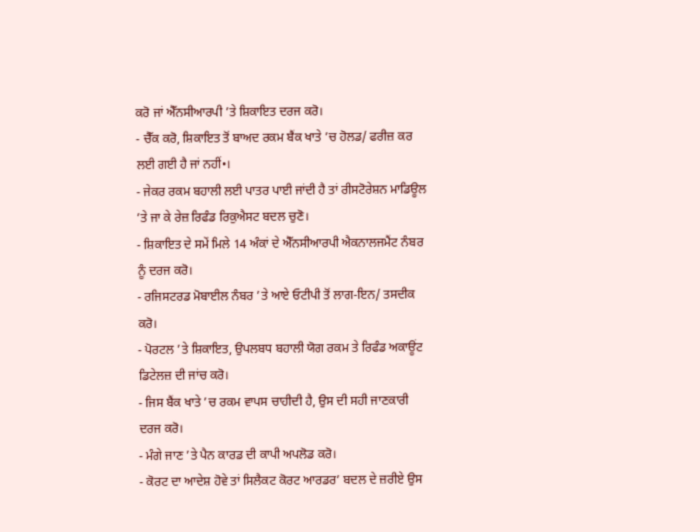ਕਰੋ ਜਾਂ ਐੱਨਸੀਆਰਪੀ ’ਤੇ ਸ਼ਿਕਾਇਤ ਦਰਜ ਕਰੋ।
- ਚੈੱਕ ਕਰੋ, ਸ਼ਿਕਾਇਤ ਤੋਂ ਬਾਅਦ ਰਕਮ ਬੈਂਕ ਖਾਤੇ ’ਚ ਹੋਲਡ/ ਫਰੀਜ਼ ਕਰ ਲਈ ਗਈ ਹੈ ਜਾਂ ਨਹੀਂ•।
- ਜੇਕਰ ਰਕਮ ਬਹਾਲੀ ਲਈ ਪਾਤਰ ਪਾਈ ਜਾਂਦੀ ਹੈ ਤਾਂ ਰੀਸਟੋਰੇਸ਼ਨ ਮਾਡਿਊਲ ’ਤੇ ਜਾ ਕੇ ਰੇਜ਼ ਰਿਫੰਡ ਰਿਕੁਐਸਟ ਬਦਲ ਚੁਣੋ।
- ਸ਼ਿਕਾਇਤ ਦੇ ਸਮੇਂ ਮਿਲੇ 14 ਅੰਕਾਂ ਦੇ ਐੱਨਸੀਆਰਪੀ ਐਕਨਾਲਜਮੈਂਟ ਨੰਬਰ ਨੂੰ ਦਰਜ ਕਰੋ।
- ਰਜਿਸਟਰਡ ਮੋਬਾਈਲ ਨੰਬਰ ’ਤੇ ਆਏ ਓਟੀਪੀ ਤੋਂ ਲਾਗ-ਇਨ/ ਤਸਦੀਕ ਕਰੋ।
- ਪੋਰਟਲ ’ਤੇ ਸ਼ਿਕਾਇਤ, ਉਪਲਬਧ ਬਹਾਲੀ ਯੋਗ ਰਕਮ ਤੇ ਰਿਫੰਡ ਅਕਾਊਂਟ ਡਿਟੇਲਜ਼ ਦੀ ਜਾਂਚ ਕਰੋ।
- ਜਿਸ ਬੈਂਕ ਖਾਤੇ ’ਚ ਰਕਮ ਵਾਪਸ ਚਾਹੀਦੀ ਹੈ, ਉਸ ਦੀ ਸਹੀ ਜਾਣਕਾਰੀ ਦਰਜ ਕਰੋ।
- ਮੰਗੇ ਜਾਣ ’ਤੇ ਪੈਨ ਕਾਰਡ ਦੀ ਕਾਪੀ ਅਪਲੋਡ ਕਰੋ।
- ਕੋਰਟ ਦਾ ਆਦੇਸ਼ ਹੋਵੇ ਤਾਂ ਸਿਲੈਕਟ ਕੋਰਟ ਆਰਡਰ’ ਬਦਲ ਦੇ ਜ਼ਰੀਏ ਉਸ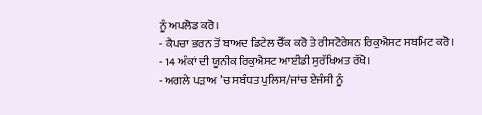ਨੂੰ ਅਪਲੋਡ ਕਰੋ।
- ਕੈਪਚਾ ਭਰਨ ਤੋਂ ਬਾਅਦ ਡਿਟੇਲ ਚੈੱਕ ਕਰੋ ਤੇ ਰੀਸਟੋਰੇਸ਼ਨ ਰਿਕੁਐਸਟ ਸਬਮਿਟ ਕਰੋ।
- 14 ਅੰਕਾਂ ਦੀ ਯੂਨੀਕ ਰਿਕੁਐਸਟ ਆਈਡੀ ਸੁਰੱਖਿਅਤ ਰੱਖੋ।
- ਅਗਲੇ ਪੜਾਅ ’ਚ ਸਬੰਧਤ ਪੁਲਿਸ/ਜਾਂਚ ਏਜੰਸੀ ਨੂੰ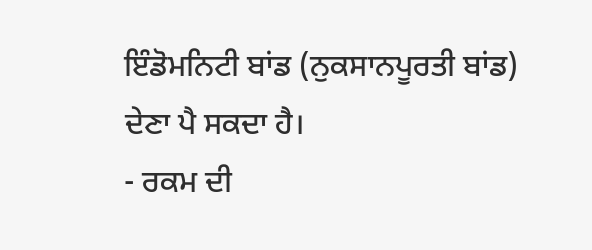ਇੰਡੋਮਨਿਟੀ ਬਾਂਡ (ਨੁਕਸਾਨਪੂਰਤੀ ਬਾਂਡ) ਦੇਣਾ ਪੈ ਸਕਦਾ ਹੈ।
- ਰਕਮ ਦੀ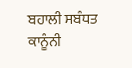ਬਹਾਲੀ ਸਬੰਧਤ ਕਾਨੂੰਨੀ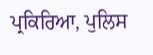ਪ੍ਰਕਿਰਿਆ, ਪੁਲਿਸ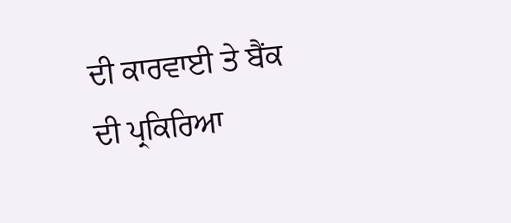ਦੀ ਕਾਰਵਾਈ ਤੇ ਬੈਂਕ ਦੀ ਪ੍ਰਕਿਰਿਆ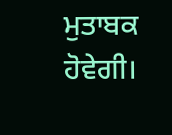ਮੁਤਾਬਕ ਹੋਵੇਗੀ।